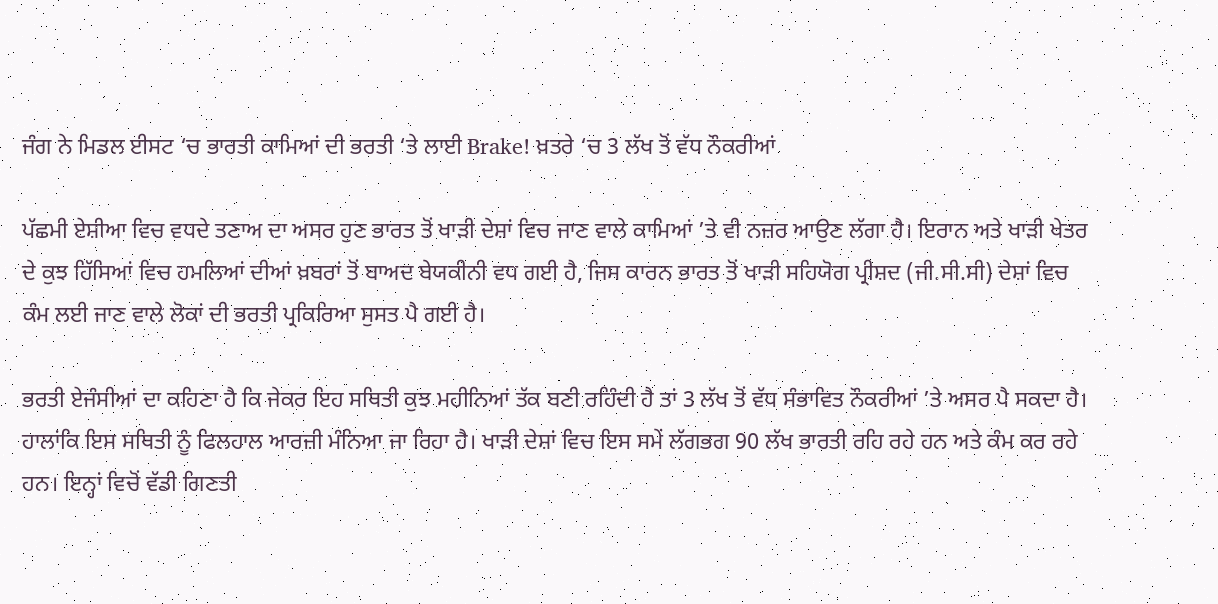ਜੰਗ ਨੇ ਮਿਡਲ ਈਸਟ ‘ਚ ਭਾਰਤੀ ਕਾਮਿਆਂ ਦੀ ਭਰਤੀ ‘ਤੇ ਲਾਈ Brake! ਖ਼ਤਰੇ ‘ਚ 3 ਲੱਖ ਤੋਂ ਵੱਧ ਨੌਕਰੀਆਂ

ਪੱਛਮੀ ਏਸ਼ੀਆ ਵਿਚ ਵਧਦੇ ਤਣਾਅ ਦਾ ਅਸਰ ਹੁਣ ਭਾਰਤ ਤੋਂ ਖਾੜੀ ਦੇਸ਼ਾਂ ਵਿਚ ਜਾਣ ਵਾਲੇ ਕਾਮਿਆਂ ’ਤੇ ਵੀ ਨਜ਼ਰ ਆਉਣ ਲੱਗਾ ਹੈ। ਇਰਾਨ ਅਤੇ ਖਾੜੀ ਖੇਤਰ ਦੇ ਕੁਝ ਹਿੱਸਿਆਂ ਵਿਚ ਹਮਲਿਆਂ ਦੀਆਂ ਖ਼ਬਰਾਂ ਤੋਂ ਬਾਅਦ ਬੇਯਕੀਨੀ ਵਧ ਗਈ ਹੈ, ਜਿਸ ਕਾਰਨ ਭਾਰਤ ਤੋਂ ਖਾੜੀ ਸਹਿਯੋਗ ਪ੍ਰੀਸ਼ਦ (ਜੀ.ਸੀ.ਸੀ) ਦੇਸ਼ਾਂ ਵਿਚ ਕੰਮ ਲਈ ਜਾਣ ਵਾਲੇ ਲੋਕਾਂ ਦੀ ਭਰਤੀ ਪ੍ਰਕਿਰਿਆ ਸੁਸਤ ਪੈ ਗਈ ਹੈ।

ਭਰਤੀ ਏਜੰਸੀਆਂ ਦਾ ਕਹਿਣਾ ਹੈ ਕਿ ਜੇਕਰ ਇਹ ਸਥਿਤੀ ਕੁਝ ਮਹੀਨਿਆਂ ਤੱਕ ਬਣੀ ਰਹਿੰਦੀ ਹੈ ਤਾਂ 3 ਲੱਖ ਤੋਂ ਵੱਧ ਸੰਭਾਵਿਤ ਨੌਕਰੀਆਂ ’ਤੇ ਅਸਰ ਪੈ ਸਕਦਾ ਹੈ। ਹਾਲਾਂਕਿ ਇਸ ਸਥਿਤੀ ਨੂੰ ਫਿਲਹਾਲ ਆਰਜ਼ੀ ਮੰਨਿਆ ਜਾ ਰਿਹਾ ਹੈ। ਖਾੜੀ ਦੇਸ਼ਾਂ ਵਿਚ ਇਸ ਸਮੇਂ ਲੱਗਭਗ 90 ਲੱਖ ਭਾਰਤੀ ਰਹਿ ਰਹੇ ਹਨ ਅਤੇ ਕੰਮ ਕਰ ਰਹੇ ਹਨ। ਇਨ੍ਹਾਂ ਵਿਚੋਂ ਵੱਡੀ ਗਿਣਤੀ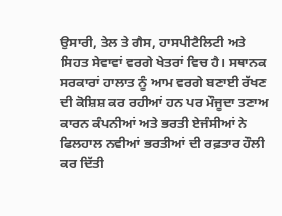ਉਸਾਰੀ, ਤੇਲ ਤੇ ਗੈਸ, ਹਾਸਪੀਟੈਲਿਟੀ ਅਤੇ ਸਿਹਤ ਸੇਵਾਵਾਂ ਵਰਗੇ ਖੇਤਰਾਂ ਵਿਚ ਹੈ। ਸਥਾਨਕ ਸਰਕਾਰਾਂ ਹਾਲਾਤ ਨੂੰ ਆਮ ਵਰਗੇ ਬਣਾਈ ਰੱਖਣ ਦੀ ਕੋਸ਼ਿਸ਼ ਕਰ ਰਹੀਆਂ ਹਨ ਪਰ ਮੌਜੂਦਾ ਤਣਾਅ ਕਾਰਨ ਕੰਪਨੀਆਂ ਅਤੇ ਭਰਤੀ ਏਜੰਸੀਆਂ ਨੇ ਫਿਲਹਾਲ ਨਵੀਆਂ ਭਰਤੀਆਂ ਦੀ ਰਫ਼ਤਾਰ ਹੌਲੀ ਕਰ ਦਿੱਤੀ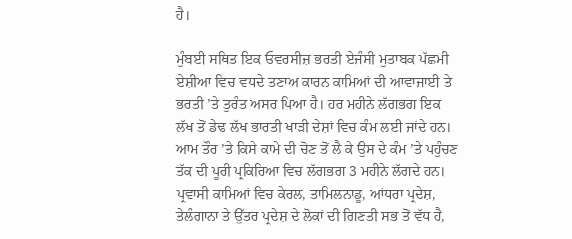ਹੈ।

ਮੁੰਬਈ ਸਥਿਤ ਇਕ ਓਵਰਸੀਜ਼ ਭਰਤੀ ਏਜੰਸੀ ਮੁਤਾਬਕ ਪੱਛਮੀ ਏਸ਼ੀਆ ਵਿਚ ਵਧਦੇ ਤਣਾਅ ਕਾਰਨ ਕਾਮਿਆਂ ਦੀ ਆਵਾਜਾਈ ਤੇ ਭਰਤੀ ’ਤੇ ਤੁਰੰਤ ਅਸਰ ਪਿਆ ਹੈ। ਹਰ ਮਹੀਨੇ ਲੱਗਭਗ ਇਕ ਲੱਖ ਤੋਂ ਡੇਢ ਲੱਖ ਭਾਰਤੀ ਖਾੜੀ ਦੇਸ਼ਾਂ ਵਿਚ ਕੰਮ ਲਈ ਜਾਂਦੇ ਹਨ। ਆਮ ਤੌਰ ’ਤੇ ਕਿਸੇ ਕਾਮੇ ਦੀ ਚੋਣ ਤੋਂ ਲੈ ਕੇ ਉਸ ਦੇ ਕੰਮ ’ਤੇ ਪਹੁੰਚਣ ਤੱਕ ਦੀ ਪੂਰੀ ਪ੍ਰਕਿਰਿਆ ਵਿਚ ਲੱਗਭਗ 3 ਮਹੀਨੇ ਲੱਗਦੇ ਹਨ। ਪ੍ਰਵਾਸੀ ਕਾਮਿਆਂ ਵਿਚ ਕੇਰਲ, ਤਾਮਿਲਨਾਡੂ, ਆਂਧਰਾ ਪ੍ਰਦੇਸ਼, ਤੇਲੰਗਾਨਾ ਤੇ ਉੱਤਰ ਪ੍ਰਦੇਸ਼ ਦੇ ਲੋਕਾਂ ਦੀ ਗਿਣਤੀ ਸਭ ਤੋਂ ਵੱਧ ਹੈ,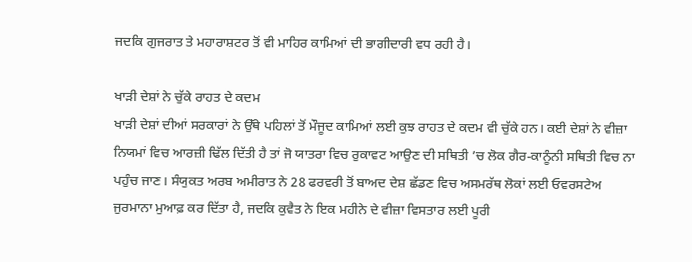ਜਦਕਿ ਗੁਜਰਾਤ ਤੇ ਮਹਾਰਾਸ਼ਟਰ ਤੋਂ ਵੀ ਮਾਹਿਰ ਕਾਮਿਆਂ ਦੀ ਭਾਗੀਦਾਰੀ ਵਧ ਰਹੀ ਹੈ।

ਖਾੜੀ ਦੇਸ਼ਾਂ ਨੇ ਚੁੱਕੇ ਰਾਹਤ ਦੇ ਕਦਮ
ਖਾੜੀ ਦੇਸ਼ਾਂ ਦੀਆਂ ਸਰਕਾਰਾਂ ਨੇ ਉੱਥੇ ਪਹਿਲਾਂ ਤੋਂ ਮੌਜੂਦ ਕਾਮਿਆਂ ਲਈ ਕੁਝ ਰਾਹਤ ਦੇ ਕਦਮ ਵੀ ਚੁੱਕੇ ਹਨ। ਕਈ ਦੇਸ਼ਾਂ ਨੇ ਵੀਜ਼ਾ ਨਿਯਮਾਂ ਵਿਚ ਆਰਜ਼ੀ ਢਿੱਲ ਦਿੱਤੀ ਹੈ ਤਾਂ ਜੋ ਯਾਤਰਾ ਵਿਚ ਰੁਕਾਵਟ ਆਉਣ ਦੀ ਸਥਿਤੀ ’ਚ ਲੋਕ ਗੈਰ-ਕਾਨੂੰਨੀ ਸਥਿਤੀ ਵਿਚ ਨਾ ਪਹੁੰਚ ਜਾਣ। ਸੰਯੁਕਤ ਅਰਬ ਅਮੀਰਾਤ ਨੇ 28 ਫਰਵਰੀ ਤੋਂ ਬਾਅਦ ਦੇਸ਼ ਛੱਡਣ ਵਿਚ ਅਸਮਰੱਥ ਲੋਕਾਂ ਲਈ ਓਵਰਸਟੇਅ ਜੁਰਮਾਨਾ ਮੁਆਫ਼ ਕਰ ਦਿੱਤਾ ਹੈ, ਜਦਕਿ ਕੁਵੈਤ ਨੇ ਇਕ ਮਹੀਨੇ ਦੇ ਵੀਜ਼ਾ ਵਿਸਤਾਰ ਲਈ ਪੂਰੀ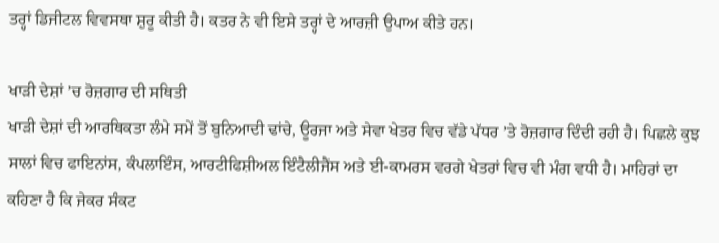ਤਰ੍ਹਾਂ ਡਿਜੀਟਲ ਵਿਵਸਥਾ ਸ਼ੁਰੂ ਕੀਤੀ ਹੈ। ਕਤਰ ਨੇ ਵੀ ਇਸੇ ਤਰ੍ਹਾਂ ਦੇ ਆਰਜ਼ੀ ਉਪਾਅ ਕੀਤੇ ਹਨ।

ਖਾੜੀ ਦੇਸ਼ਾਂ ’ਚ ਰੋਜ਼ਗਾਰ ਦੀ ਸਥਿਤੀ
ਖਾੜੀ ਦੇਸ਼ਾਂ ਦੀ ਆਰਥਿਕਤਾ ਲੰਮੇ ਸਮੇਂ ਤੋਂ ਬੁਨਿਆਦੀ ਢਾਂਚੇ, ਊਰਜਾ ਅਤੇ ਸੇਵਾ ਖੇਤਰ ਵਿਚ ਵੱਡੇ ਪੱਧਰ ’ਤੇ ਰੋਜ਼ਗਾਰ ਦਿੰਦੀ ਰਹੀ ਹੈ। ਪਿਛਲੇ ਕੁਝ ਸਾਲਾਂ ਵਿਚ ਫਾਇਨਾਂਸ, ਕੰਪਲਾਇੰਸ, ਆਰਟੀਫਿਸ਼ੀਅਲ ਇੰਟੈਲੀਜੈਂਸ ਅਤੇ ਈ-ਕਾਮਰਸ ਵਰਗੇ ਖੇਤਰਾਂ ਵਿਚ ਵੀ ਮੰਗ ਵਧੀ ਹੈ। ਮਾਹਿਰਾਂ ਦਾ ਕਹਿਣਾ ਹੈ ਕਿ ਜੇਕਰ ਸੰਕਟ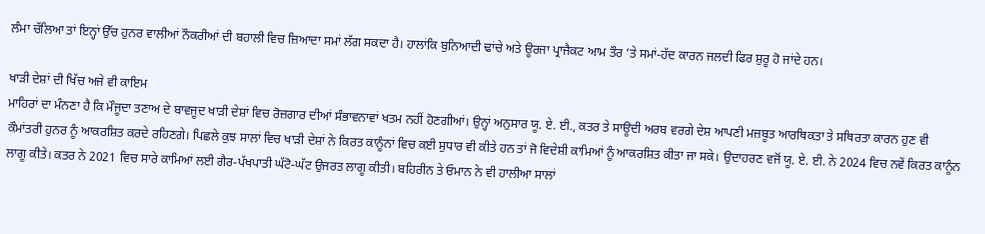ਲੰਮਾ ਚੱਲਿਆ ਤਾਂ ਇਨ੍ਹਾਂ ਉੱਚ ਹੁਨਰ ਵਾਲੀਆਂ ਨੌਕਰੀਆਂ ਦੀ ਬਹਾਲੀ ਵਿਚ ਜ਼ਿਆਦਾ ਸਮਾਂ ਲੱਗ ਸਕਦਾ ਹੈ। ਹਾਲਾਂਕਿ ਬੁਨਿਆਦੀ ਢਾਂਚੇ ਅਤੇ ਊਰਜਾ ਪ੍ਰਾਜੈਕਟ ਆਮ ਤੌਰ ’ਤੇ ਸਮਾਂ-ਹੱਦ ਕਾਰਨ ਜਲਦੀ ਫਿਰ ਸ਼ੁਰੂ ਹੋ ਜਾਂਦੇ ਹਨ।

ਖਾੜੀ ਦੇਸ਼ਾਂ ਦੀ ਖਿੱਚ ਅਜੇ ਵੀ ਕਾਇਮ
ਮਾਹਿਰਾਂ ਦਾ ਮੰਨਣਾ ਹੈ ਕਿ ਮੌਜੂਦਾ ਤਣਾਅ ਦੇ ਬਾਵਜੂਦ ਖਾੜੀ ਦੇਸ਼ਾਂ ਵਿਚ ਰੋਜ਼ਗਾਰ ਦੀਆਂ ਸੰਭਾਵਨਾਵਾਂ ਖਤਮ ਨਹੀਂ ਹੋਣਗੀਆਂ। ਉਨ੍ਹਾਂ ਅਨੁਸਾਰ ਯੂ. ਏ. ਈ., ਕਤਰ ਤੇ ਸਾਊਦੀ ਅਰਬ ਵਰਗੇ ਦੇਸ਼ ਆਪਣੀ ਮਜ਼ਬੂਤ ਆਰਥਿਕਤਾ ਤੇ ਸਥਿਰਤਾ ਕਾਰਨ ਹੁਣ ਵੀ ਕੌਮਾਂਤਰੀ ਹੁਨਰ ਨੂੰ ਆਕਰਸ਼ਿਤ ਕਰਦੇ ਰਹਿਣਗੇ। ਪਿਛਲੇ ਕੁਝ ਸਾਲਾਂ ਵਿਚ ਖਾੜੀ ਦੇਸ਼ਾਂ ਨੇ ਕਿਰਤ ਕਾਨੂੰਨਾਂ ਵਿਚ ਕਈ ਸੁਧਾਰ ਵੀ ਕੀਤੇ ਹਨ ਤਾਂ ਜੋ ਵਿਦੇਸ਼ੀ ਕਾਮਿਆਂ ਨੂੰ ਆਕਰਸ਼ਿਤ ਕੀਤਾ ਜਾ ਸਕੇ। ਉਦਾਹਰਣ ਵਜੋਂ ਯੂ. ਏ. ਈ. ਨੇ 2024 ਵਿਚ ਨਵੇਂ ਕਿਰਤ ਕਾਨੂੰਨ ਲਾਗੂ ਕੀਤੇ। ਕਤਰ ਨੇ 2021 ਵਿਚ ਸਾਰੇ ਕਾਮਿਆਂ ਲਈ ਗੈਰ-ਪੱਖਪਾਤੀ ਘੱਟੋ-ਘੱਟ ਉਜਰਤ ਲਾਗੂ ਕੀਤੀ। ਬਹਿਰੀਨ ਤੇ ਓਮਾਨ ਨੇ ਵੀ ਹਾਲੀਆ ਸਾਲਾਂ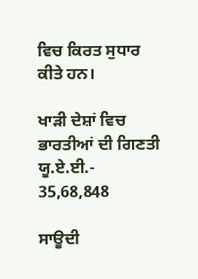ਵਿਚ ਕਿਰਤ ਸੁਧਾਰ ਕੀਤੇ ਹਨ।

ਖਾੜੀ ਦੇਸ਼ਾਂ ਵਿਚ ਭਾਰਤੀਆਂ ਦੀ ਗਿਣਤੀ
ਯੂ.ਏ.ਈ.- 35,68,848

ਸਾਊਦੀ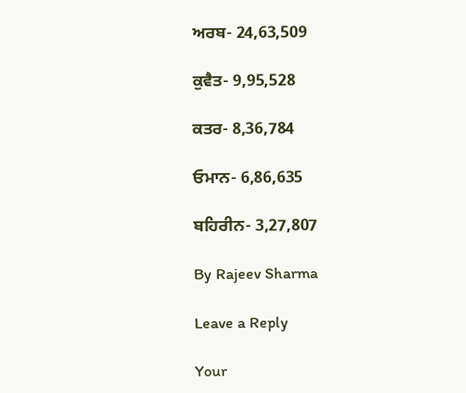ਅਰਬ- 24,63,509

ਕੁਵੈਤ- 9,95,528

ਕਤਰ- 8,36,784

ਓਮਾਨ- 6,86,635

ਬਹਿਰੀਨ- 3,27,807

By Rajeev Sharma

Leave a Reply

Your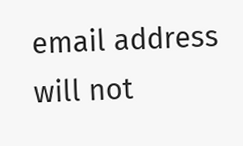email address will not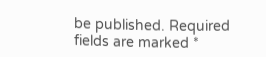be published. Required fields are marked *